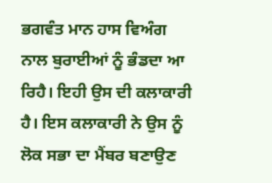ਭਗਵੰਤ ਮਾਨ ਹਾਸ ਵਿਅੰਗ
ਨਾਲ ਬੁਰਾਈਆਂ ਨੂੰ ਭੰਡਦਾ ਆ ਰਿਹੈ। ਇਹੀ ਉਸ ਦੀ ਕਲਾਕਾਰੀ ਹੈ। ਇਸ ਕਲਾਕਾਰੀ ਨੇ ਉਸ ਨੂੰ
ਲੋਕ ਸਭਾ ਦਾ ਮੈਂਬਰ ਬਣਾਉਣ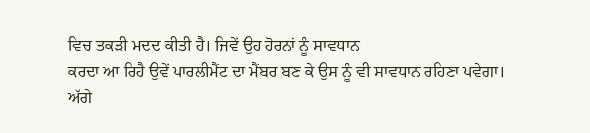ਵਿਚ ਤਕੜੀ ਮਦਦ ਕੀਤੀ ਹੈ। ਜਿਵੇਂ ਉਹ ਹੋਰਨਾਂ ਨੂੰ ਸਾਵਧਾਨ
ਕਰਦਾ ਆ ਰਿਹੈ ਉਵੇਂ ਪਾਰਲੀਮੈਂਟ ਦਾ ਮੈਂਬਰ ਬਣ ਕੇ ਉਸ ਨੂੰ ਵੀ ਸਾਵਧਾਨ ਰਹਿਣਾ ਪਵੇਗਾ।
ਅੱਗੇ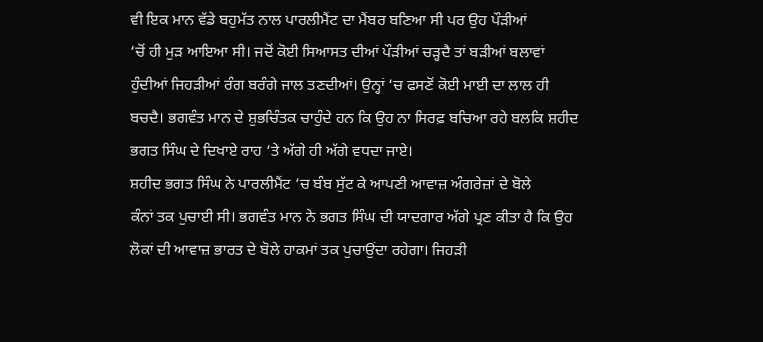ਵੀ ਇਕ ਮਾਨ ਵੱਡੇ ਬਹੁਮੱਤ ਨਾਲ ਪਾਰਲੀਮੈਂਟ ਦਾ ਮੈਂਬਰ ਬਣਿਆ ਸੀ ਪਰ ਉਹ ਪੌੜੀਆਂ
‘ਚੋਂ ਹੀ ਮੁੜ ਆਇਆ ਸੀ। ਜਦੋਂ ਕੋਈ ਸਿਆਸਤ ਦੀਆਂ ਪੌੜੀਆਂ ਚੜ੍ਹਦੈ ਤਾਂ ਬੜੀਆਂ ਬਲਾਵਾਂ
ਹੁੰਦੀਆਂ ਜਿਹੜੀਆਂ ਰੰਗ ਬਰੰਗੇ ਜਾਲ ਤਣਦੀਆਂ। ਉਨ੍ਹਾਂ ‘ਚ ਫਸਣੋਂ ਕੋਈ ਮਾਈ ਦਾ ਲਾਲ ਹੀ
ਬਚਦੈ। ਭਗਵੰਤ ਮਾਨ ਦੇ ਸ਼ੁਭਚਿੰਤਕ ਚਾਹੁੰਦੇ ਹਨ ਕਿ ਉਹ ਨਾ ਸਿਰਫ਼ ਬਚਿਆ ਰਹੇ ਬਲਕਿ ਸ਼ਹੀਦ
ਭਗਤ ਸਿੰਘ ਦੇ ਦਿਖਾਏ ਰਾਹ ‘ਤੇ ਅੱਗੇ ਹੀ ਅੱਗੇ ਵਧਦਾ ਜਾਏ।
ਸ਼ਹੀਦ ਭਗਤ ਸਿੰਘ ਨੇ ਪਾਰਲੀਮੈਂਟ ‘ਚ ਬੰਬ ਸੁੱਟ ਕੇ ਆਪਣੀ ਆਵਾਜ਼ ਅੰਗਰੇਜ਼ਾਂ ਦੇ ਬੋਲੇ
ਕੰਨਾਂ ਤਕ ਪੁਚਾਈ ਸੀ। ਭਗਵੰਤ ਮਾਨ ਨੇ ਭਗਤ ਸਿੰਘ ਦੀ ਯਾਦਗਾਰ ਅੱਗੇ ਪ੍ਰਣ ਕੀਤਾ ਹੈ ਕਿ ਉਹ
ਲੋਕਾਂ ਦੀ ਆਵਾਜ਼ ਭਾਰਤ ਦੇ ਬੋਲੇ ਹਾਕਮਾਂ ਤਕ ਪੁਚਾਉਂਦਾ ਰਹੇਗਾ। ਜਿਹੜੀ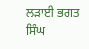ਲੜਾਈ ਭਗਤ ਸਿੰਘ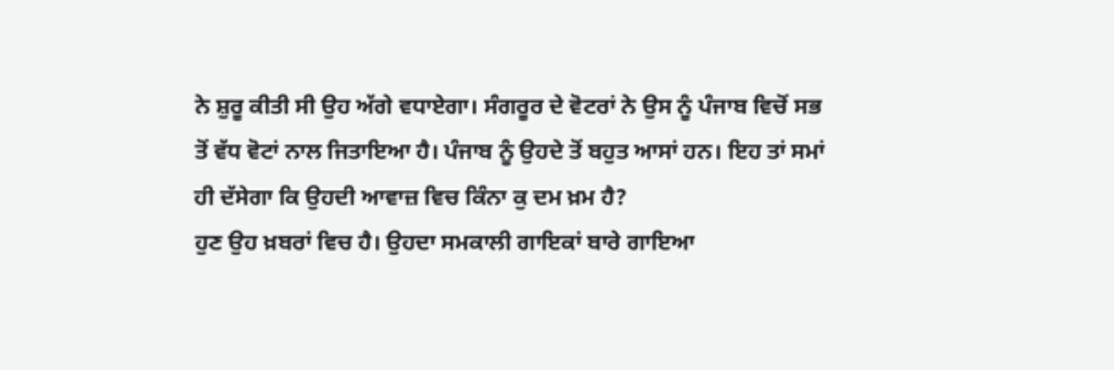ਨੇ ਸ਼ੁਰੂ ਕੀਤੀ ਸੀ ਉਹ ਅੱਗੇ ਵਧਾਏਗਾ। ਸੰਗਰੂਰ ਦੇ ਵੋਟਰਾਂ ਨੇ ਉਸ ਨੂੰ ਪੰਜਾਬ ਵਿਚੋਂ ਸਭ
ਤੋਂ ਵੱਧ ਵੋਟਾਂ ਨਾਲ ਜਿਤਾਇਆ ਹੈ। ਪੰਜਾਬ ਨੂੰ ਉਹਦੇ ਤੋਂ ਬਹੁਤ ਆਸਾਂ ਹਨ। ਇਹ ਤਾਂ ਸਮਾਂ
ਹੀ ਦੱਸੇਗਾ ਕਿ ਉਹਦੀ ਆਵਾਜ਼ ਵਿਚ ਕਿੰਨਾ ਕੁ ਦਮ ਖ਼ਮ ਹੈ?
ਹੁਣ ਉਹ ਖ਼ਬਰਾਂ ਵਿਚ ਹੈ। ਉਹਦਾ ਸਮਕਾਲੀ ਗਾਇਕਾਂ ਬਾਰੇ ਗਾਇਆ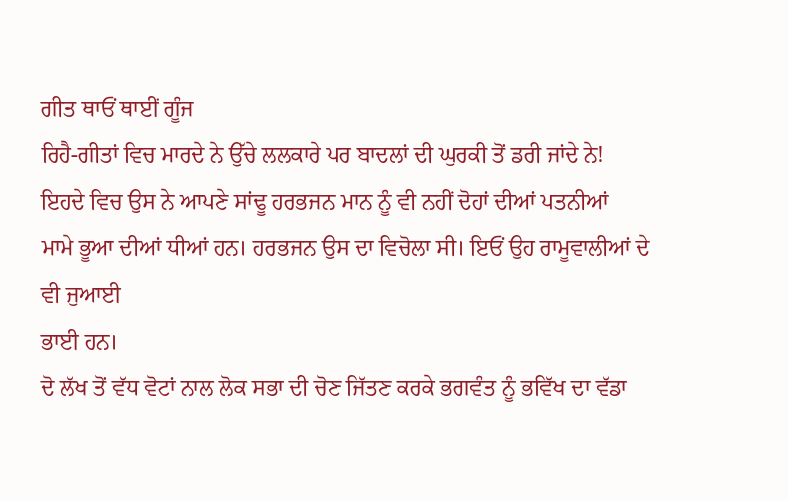ਗੀਤ ਥਾਓਂ ਥਾਈਂ ਗੂੰਜ
ਰਿਹੈ-ਗੀਤਾਂ ਵਿਚ ਮਾਰਦੇ ਨੇ ਉੱਚੇ ਲਲਕਾਰੇ ਪਰ ਬਾਦਲਾਂ ਦੀ ਘੁਰਕੀ ਤੋਂ ਡਰੀ ਜਾਂਦੇ ਨੇ!
ਇਹਦੇ ਵਿਚ ਉਸ ਨੇ ਆਪਣੇ ਸਾਂਢੂ ਹਰਭਜਨ ਮਾਨ ਨੂੰ ਵੀ ਨਹੀਂ ਦੋਹਾਂ ਦੀਆਂ ਪਤਨੀਆਂ
ਮਾਮੇ ਭੂਆ ਦੀਆਂ ਧੀਆਂ ਹਨ। ਹਰਭਜਨ ਉਸ ਦਾ ਵਿਚੋਲਾ ਸੀ। ਇਓਂ ਉਹ ਰਾਮੂਵਾਲੀਆਂ ਦੇ ਵੀ ਜੁਆਈ
ਭਾਈ ਹਨ।
ਦੋ ਲੱਖ ਤੋਂ ਵੱਧ ਵੋਟਾਂ ਨਾਲ ਲੋਕ ਸਭਾ ਦੀ ਚੋਣ ਜਿੱਤਣ ਕਰਕੇ ਭਗਵੰਤ ਨੂੰ ਭਵਿੱਖ ਦਾ ਵੱਡਾ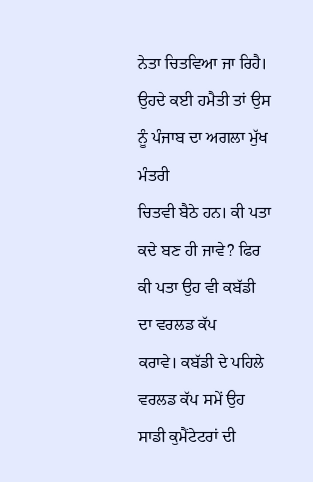ਨੇਤਾ ਚਿਤਵਿਆ ਜਾ ਰਿਹੈ। ਉਹਦੇ ਕਈ ਹਮੈਤੀ ਤਾਂ ਉਸ ਨੂੰ ਪੰਜਾਬ ਦਾ ਅਗਲਾ ਮੁੱਖ ਮੰਤਰੀ
ਚਿਤਵੀ ਬੈਠੇ ਹਨ। ਕੀ ਪਤਾ ਕਦੇ ਬਣ ਹੀ ਜਾਵੇ? ਫਿਰ ਕੀ ਪਤਾ ਉਹ ਵੀ ਕਬੱਡੀ ਦਾ ਵਰਲਡ ਕੱਪ
ਕਰਾਵੇ। ਕਬੱਡੀ ਦੇ ਪਹਿਲੇ ਵਰਲਡ ਕੱਪ ਸਮੇਂ ਉਹ ਸਾਡੀ ਕੁਮੈਂਟੇਟਰਾਂ ਦੀ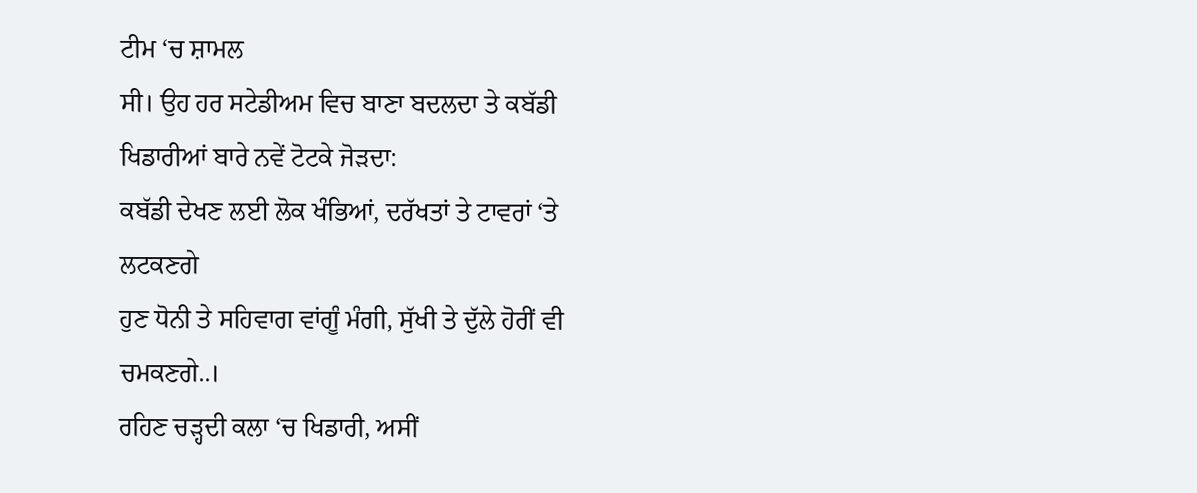ਟੀਮ ‘ਚ ਸ਼ਾਮਲ
ਸੀ। ਉਹ ਹਰ ਸਟੇਡੀਅਮ ਵਿਚ ਬਾਣਾ ਬਦਲਦਾ ਤੇ ਕਬੱਡੀ ਖਿਡਾਰੀਆਂ ਬਾਰੇ ਨਵੇਂ ਟੋਟਕੇ ਜੋੜਦਾ:
ਕਬੱਡੀ ਦੇਖਣ ਲਈ ਲੋਕ ਖੰਭਿਆਂ, ਦਰੱਖਤਾਂ ਤੇ ਟਾਵਰਾਂ ‘ਤੇ ਲਟਕਣਗੇ
ਹੁਣ ਧੋਨੀ ਤੇ ਸਹਿਵਾਗ ਵਾਂਗੂੰ ਮੰਗੀ, ਸੁੱਖੀ ਤੇ ਦੁੱਲੇ ਹੋਰੀਂ ਵੀ ਚਮਕਣਗੇ..।
ਰਹਿਣ ਚੜ੍ਹਦੀ ਕਲਾ ‘ਚ ਖਿਡਾਰੀ, ਅਸੀਂ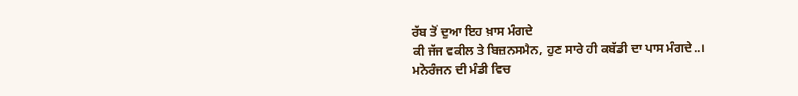ਰੱਬ ਤੋਂ ਦੁਆ ਇਹ ਖ਼ਾਸ ਮੰਗਦੇ
ਕੀ ਜੱਜ ਵਕੀਲ ਤੇ ਬਿਜ਼ਨਸਮੈਨ, ਹੁਣ ਸਾਰੇ ਹੀ ਕਬੱਡੀ ਦਾ ਪਾਸ ਮੰਗਦੇ..।
ਮਨੋਰੰਜਨ ਦੀ ਮੰਡੀ ਵਿਚ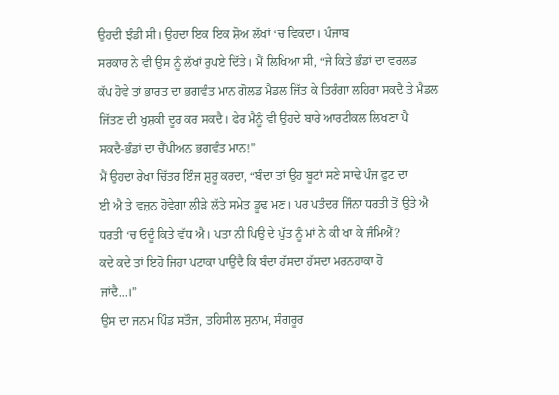ਉਹਦੀ ਝੰਡੀ ਸੀ। ਉਹਦਾ ਇਕ ਇਕ ਸ਼ੋਅ ਲੱਖਾਂ ‘ਚ ਵਿਕਦਾ। ਪੰਜਾਬ
ਸਰਕਾਰ ਨੇ ਵੀ ਉਸ ਨੂੰ ਲੱਖਾਂ ਰੁਪਏ ਦਿੱਤੇ। ਮੈਂ ਲਿਖਿਆ ਸੀ, “ਜੇ ਕਿਤੇ ਭੰਡਾਂ ਦਾ ਵਰਲਡ
ਕੱਪ ਹੋਵੇ ਤਾਂ ਭਾਰਤ ਦਾ ਭਗਵੰਤ ਮਾਨ ਗੋਲਡ ਮੈਡਲ ਜਿੱਤ ਕੇ ਤਿਰੰਗਾ ਲਹਿਰਾ ਸਕਦੈ ਤੇ ਮੈਡਲ
ਜਿੱਤਣ ਦੀ ਖੁਸ਼ਕੀ ਦੂਰ ਕਰ ਸਕਦੈ। ਫੇਰ ਮੈਨੂੰ ਵੀ ਉਹਦੇ ਬਾਰੇ ਆਰਟੀਕਲ ਲਿਖਣਾ ਪੈ
ਸਕਦੈ-ਭੰਡਾਂ ਦਾ ਚੈਂਪੀਅਨ ਭਗਵੰਤ ਮਾਨ!”
ਮੈਂ ਉਹਦਾ ਰੇਖਾ ਚਿੱਤਰ ਇੰਜ ਸ਼ੁਰੂ ਕਰਦਾ, “ਬੰਦਾ ਤਾਂ ਉਹ ਬੂਟਾਂ ਸਣੇ ਸਾਢੇ ਪੰਜ ਫੁਟ ਦਾ
ਈ ਐ ਤੇ ਵਜ਼ਨ ਹੋਵੇਗਾ ਲੀੜੇ ਲੱਤੇ ਸਮੇਤ ਡੂਢ ਮਣ। ਪਰ ਪਤੰਦਰ ਜਿੰਨਾ ਧਰਤੀ ਤੋਂ ਉਤੇ ਐ
ਧਰਤੀ ‘ਚ ਓਦੂੰ ਕਿਤੇ ਵੱਧ ਐ। ਪਤਾ ਨੀ ਪਿਉ ਦੇ ਪੁੱਤ ਨੂੰ ਮਾਂ ਨੇ ਕੀ ਖਾ ਕੇ ਜੰਮਿਐਂ?
ਕਦੇ ਕਦੇ ਤਾਂ ਇਹੋ ਜਿਹਾ ਪਟਾਕਾ ਪਾਉਂਦੈ ਕਿ ਬੰਦਾ ਹੱਸਦਾ ਹੱਸਦਾ ਮਰਨਹਾਕਾ ਹੋ
ਜਾਂਦੈ...।”
ਉਸ ਦਾ ਜਨਮ ਪਿੰਡ ਸਤੌਜ, ਤਹਿਸੀਲ ਸੁਨਾਮ, ਸੰਗਰੂਰ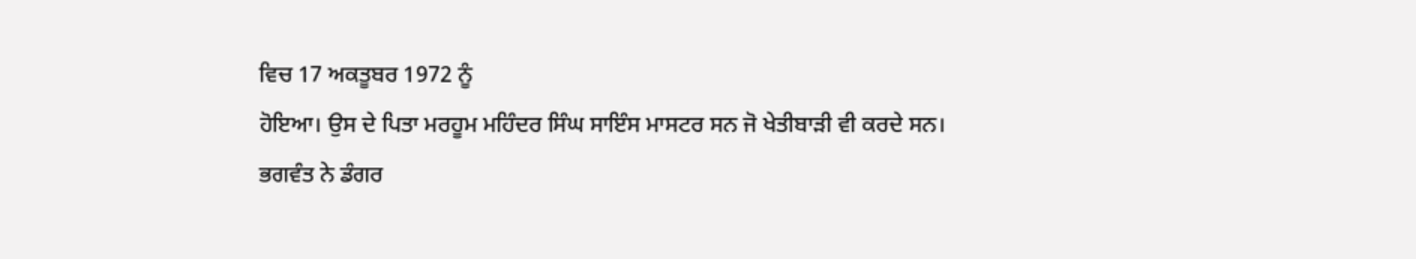ਵਿਚ 17 ਅਕਤੂਬਰ 1972 ਨੂੰ
ਹੋਇਆ। ਉਸ ਦੇ ਪਿਤਾ ਮਰਹੂਮ ਮਹਿੰਦਰ ਸਿੰਘ ਸਾਇੰਸ ਮਾਸਟਰ ਸਨ ਜੋ ਖੇਤੀਬਾੜੀ ਵੀ ਕਰਦੇ ਸਨ।
ਭਗਵੰਤ ਨੇ ਡੰਗਰ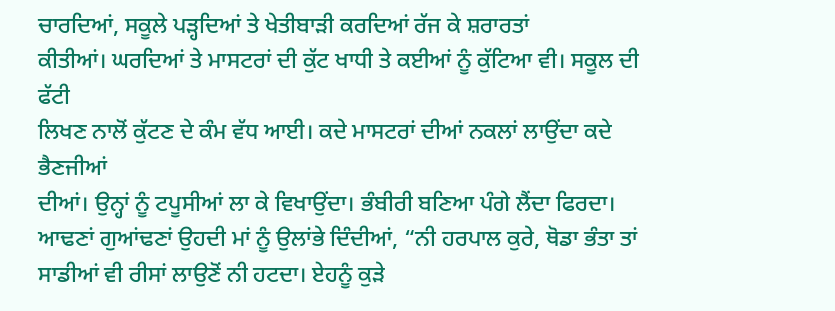ਚਾਰਦਿਆਂ, ਸਕੂਲੇ ਪੜ੍ਹਦਿਆਂ ਤੇ ਖੇਤੀਬਾੜੀ ਕਰਦਿਆਂ ਰੱਜ ਕੇ ਸ਼ਰਾਰਤਾਂ
ਕੀਤੀਆਂ। ਘਰਦਿਆਂ ਤੇ ਮਾਸਟਰਾਂ ਦੀ ਕੁੱਟ ਖਾਧੀ ਤੇ ਕਈਆਂ ਨੂੰ ਕੁੱਟਿਆ ਵੀ। ਸਕੂਲ ਦੀ ਫੱਟੀ
ਲਿਖਣ ਨਾਲੋਂ ਕੁੱਟਣ ਦੇ ਕੰਮ ਵੱਧ ਆਈ। ਕਦੇ ਮਾਸਟਰਾਂ ਦੀਆਂ ਨਕਲਾਂ ਲਾਉਂਦਾ ਕਦੇ ਭੈਣਜੀਆਂ
ਦੀਆਂ। ਉਨ੍ਹਾਂ ਨੂੰ ਟਪੂਸੀਆਂ ਲਾ ਕੇ ਵਿਖਾਉਂਦਾ। ਭੰਬੀਰੀ ਬਣਿਆ ਪੰਗੇ ਲੈਂਦਾ ਫਿਰਦਾ।
ਆਢਣਾਂ ਗੁਆਂਢਣਾਂ ਉਹਦੀ ਮਾਂ ਨੂੰ ਉਲਾਂਭੇ ਦਿੰਦੀਆਂ, “ਨੀ ਹਰਪਾਲ ਕੁਰੇ, ਥੋਡਾ ਭੰਤਾ ਤਾਂ
ਸਾਡੀਆਂ ਵੀ ਰੀਸਾਂ ਲਾਉਣੋਂ ਨੀ ਹਟਦਾ। ਏਹਨੂੰ ਕੁੜੇ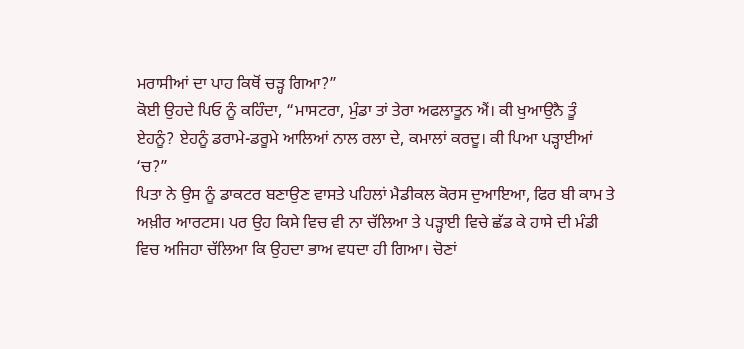ਮਰਾਸੀਆਂ ਦਾ ਪਾਹ ਕਿਥੋਂ ਚੜ੍ਹ ਗਿਆ?”
ਕੋਈ ਉਹਦੇ ਪਿਓ ਨੂੰ ਕਹਿੰਦਾ, “ਮਾਸਟਰਾ, ਮੁੰਡਾ ਤਾਂ ਤੇਰਾ ਅਫਲਾਤੂਨ ਐਂ। ਕੀ ਖੁਆਉਨੈ ਤੂੰ
ਏਹਨੂੰ? ਏਹਨੂੰ ਡਰਾਮੇ-ਡਰੂਮੇ ਆਲਿਆਂ ਨਾਲ ਰਲਾ ਦੇ, ਕਮਾਲਾਂ ਕਰਦੂ। ਕੀ ਪਿਆ ਪੜ੍ਹਾਈਆਂ
‘ਚ?”
ਪਿਤਾ ਨੇ ਉਸ ਨੂੰ ਡਾਕਟਰ ਬਣਾਉਣ ਵਾਸਤੇ ਪਹਿਲਾਂ ਮੈਡੀਕਲ ਕੋਰਸ ਦੁਆਇਆ, ਫਿਰ ਬੀ ਕਾਮ ਤੇ
ਅਖ਼ੀਰ ਆਰਟਸ। ਪਰ ਉਹ ਕਿਸੇ ਵਿਚ ਵੀ ਨਾ ਚੱਲਿਆ ਤੇ ਪੜ੍ਹਾਈ ਵਿਚੇ ਛੱਡ ਕੇ ਹਾਸੇ ਦੀ ਮੰਡੀ
ਵਿਚ ਅਜਿਹਾ ਚੱਲਿਆ ਕਿ ਉਹਦਾ ਭਾਅ ਵਧਦਾ ਹੀ ਗਿਆ। ਚੋਣਾਂ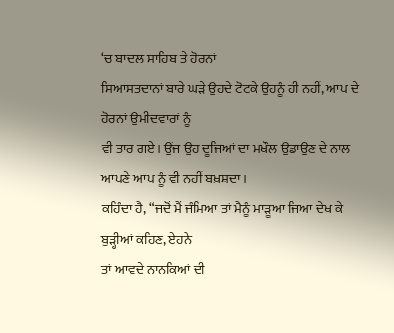‘ਚ ਬਾਦਲ ਸਾਹਿਬ ਤੇ ਹੋਰਨਾਂ
ਸਿਆਸਤਦਾਨਾਂ ਬਾਰੇ ਘੜੇ ਉਹਦੇ ਟੋਟਕੇ ਉਹਨੂੰ ਹੀ ਨਹੀਂ, ਆਪ ਦੇ ਹੋਰਨਾਂ ਉਮੀਦਵਾਰਾਂ ਨੂੰ
ਵੀ ਤਾਰ ਗਏ। ਉਂਜ ਉਹ ਦੂਜਿਆਂ ਦਾ ਮਖੌਲ ਉਡਾਉਣ ਦੇ ਨਾਲ ਆਪਣੇ ਆਪ ਨੂੰ ਵੀ ਨਹੀਂ ਬਖ਼ਸ਼ਦਾ।
ਕਹਿੰਦਾ ਹੈ, “ਜਦੋਂ ਮੈਂ ਜੰਮਿਆ ਤਾਂ ਮੈਨੂੰ ਮਾੜੂਆ ਜਿਆ ਦੇਖ ਕੇ ਬੁੜ੍ਹੀਆਂ ਕਹਿਣ, ਏਹਨੇ
ਤਾਂ ਆਵਦੇ ਨਾਨਕਿਆਂ ਦੀ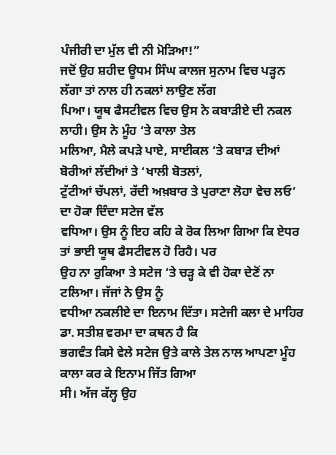ਪੰਜੀਰੀ ਦਾ ਮੁੱਲ ਵੀ ਨੀ ਮੋੜਿਆ!”
ਜਦੋਂ ਉਹ ਸ਼ਹੀਦ ਊਧਮ ਸਿੰਘ ਕਾਲਜ ਸੁਨਾਮ ਵਿਚ ਪੜ੍ਹਨ ਲੱਗਾ ਤਾਂ ਨਾਲ ਹੀ ਨਕਲਾਂ ਲਾਉਣ ਲੱਗ
ਪਿਆ। ਯੂਥ ਫੈਸਟੀਵਲ ਵਿਚ ਉਸ ਨੇ ਕਬਾੜੀਏ ਦੀ ਨਕਲ ਲਾਹੀ। ਉਸ ਨੇ ਮੂੰਹ ‘ਤੇ ਕਾਲਾ ਤੇਲ
ਮਲਿਆ, ਮੈਲੇ ਕਪੜੇ ਪਾਏ, ਸਾਈਕਲ ‘ਤੇ ਕਬਾੜ ਦੀਆਂ ਬੋਰੀਆਂ ਲੱਦੀਆਂ ਤੇ ‘ਖਾਲੀ ਬੋਤਲਾਂ,
ਟੁੱਟੀਆਂ ਚੱਪਲਾਂ, ਰੱਦੀ ਅਖ਼ਬਾਰ ਤੇ ਪੁਰਾਣਾ ਲੋਹਾ ਵੇਚ ਲਓ’ ਦਾ ਹੋਕਾ ਦਿੰਦਾ ਸਟੇਜ ਵੱਲ
ਵਧਿਆ। ਉਸ ਨੂੰ ਇਹ ਕਹਿ ਕੇ ਰੋਕ ਲਿਆ ਗਿਆ ਕਿ ਏਧਰ ਤਾਂ ਭਾਈ ਯੂਥ ਫੈਸਟੀਵਲ ਹੋ ਰਿਹੈ। ਪਰ
ਉਹ ਨਾ ਰੁਕਿਆ ਤੇ ਸਟੇਜ ‘ਤੇ ਚੜ੍ਹ ਕੇ ਵੀ ਹੋਕਾ ਦੇਣੋਂ ਨਾ ਟਲਿਆ। ਜੱਜਾਂ ਨੇ ਉਸ ਨੂੰ
ਵਧੀਆ ਨਕਲੀਏ ਦਾ ਇਨਾਮ ਦਿੱਤਾ। ਸਟੇਜੀ ਕਲਾ ਦੇ ਮਾਹਿਰ ਡਾ. ਸਤੀਸ਼ ਵਰਮਾ ਦਾ ਕਥਨ ਹੈ ਕਿ
ਭਗਵੰਤ ਕਿਸੇ ਵੇਲੇ ਸਟੇਜ ਉਤੇ ਕਾਲੇ ਤੇਲ ਨਾਲ ਆਪਣਾ ਮੂੰਹ ਕਾਲਾ ਕਰ ਕੇ ਇਨਾਮ ਜਿੱਤ ਗਿਆ
ਸੀ। ਅੱਜ ਕੱਲ੍ਹ ਉਹ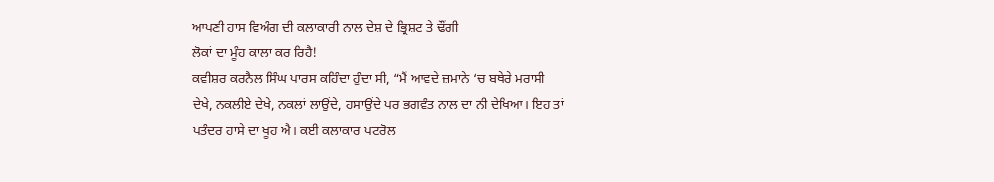ਆਪਣੀ ਹਾਸ ਵਿਅੰਗ ਦੀ ਕਲਾਕਾਰੀ ਨਾਲ ਦੇਸ਼ ਦੇ ਭ੍ਰਿਸ਼ਟ ਤੇ ਢੌਂਗੀ
ਲੋਕਾਂ ਦਾ ਮੂੰਹ ਕਾਲਾ ਕਰ ਰਿਹੈ!
ਕਵੀਸ਼ਰ ਕਰਨੈਲ ਸਿੰਘ ਪਾਰਸ ਕਹਿੰਦਾ ਹੁੰਦਾ ਸੀ, “ਮੈਂ ਆਵਦੇ ਜ਼ਮਾਨੇ ‘ਚ ਬਥੇਰੇ ਮਰਾਸੀ
ਦੇਖੇ, ਨਕਲੀਏ ਦੇਖੇ, ਨਕਲਾਂ ਲਾਉਂਦੇ, ਹਸਾਉਂਦੇ ਪਰ ਭਗਵੰਤ ਨਾਲ ਦਾ ਨੀ ਦੇਖਿਆ। ਇਹ ਤਾਂ
ਪਤੰਦਰ ਹਾਸੇ ਦਾ ਖੂਹ ਐ। ਕਈ ਕਲਾਕਾਰ ਪਟਰੋਲ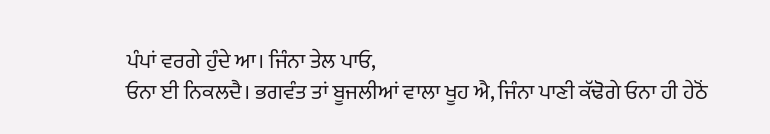ਪੰਪਾਂ ਵਰਗੇ ਹੁੰਦੇ ਆ। ਜਿੰਨਾ ਤੇਲ ਪਾਓ,
ਓਨਾ ਈ ਨਿਕਲਦੈ। ਭਗਵੰਤ ਤਾਂ ਬੂਜਲੀਆਂ ਵਾਲਾ ਖੂਹ ਐ, ਜਿੰਨਾ ਪਾਣੀ ਕੱਢੋਗੇ ਓਨਾ ਹੀ ਹੇਠੋਂ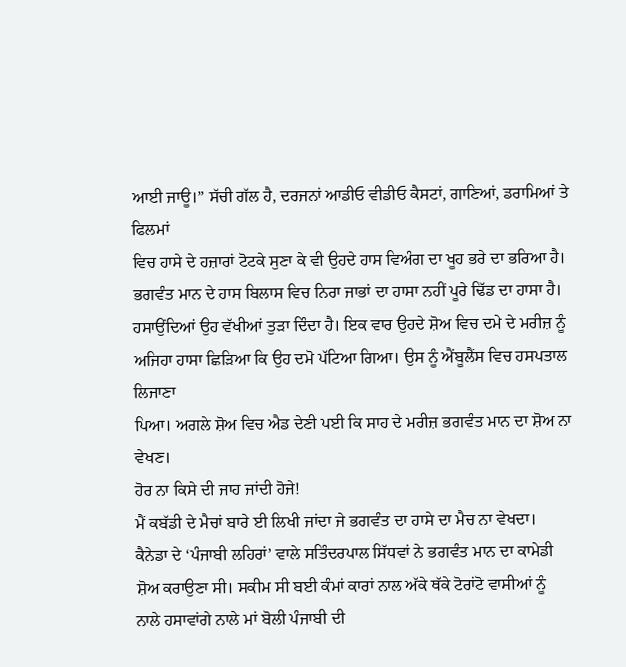ਆਈ ਜਾਊ।” ਸੱਚੀ ਗੱਲ ਹੈ, ਦਰਜਨਾਂ ਆਡੀਓ ਵੀਡੀਓ ਕੈਸਟਾਂ, ਗਾਣਿਆਂ, ਡਰਾਮਿਆਂ ਤੇ ਫਿਲਮਾਂ
ਵਿਚ ਹਾਸੇ ਦੇ ਹਜ਼ਾਰਾਂ ਟੋਟਕੇ ਸੁਣਾ ਕੇ ਵੀ ਉਹਦੇ ਹਾਸ ਵਿਅੰਗ ਦਾ ਖੂਹ ਭਰੇ ਦਾ ਭਰਿਆ ਹੈ।
ਭਗਵੰਤ ਮਾਨ ਦੇ ਹਾਸ ਬਿਲਾਸ ਵਿਚ ਨਿਰਾ ਜਾਭਾਂ ਦਾ ਹਾਸਾ ਨਹੀਂ ਪੂਰੇ ਢਿੱਡ ਦਾ ਹਾਸਾ ਹੈ।
ਹਸਾਉਂਦਿਆਂ ਉਹ ਵੱਖੀਆਂ ਤੁੜਾ ਦਿੰਦਾ ਹੈ। ਇਕ ਵਾਰ ਉਹਦੇ ਸ਼ੋਅ ਵਿਚ ਦਮੇ ਦੇ ਮਰੀਜ਼ ਨੂੰ
ਅਜਿਹਾ ਹਾਸਾ ਛਿੜਿਆ ਕਿ ਉਹ ਦਮੋ ਪੱਟਿਆ ਗਿਆ। ਉਸ ਨੂੰ ਐਂਬੂਲੈਂਸ ਵਿਚ ਹਸਪਤਾਲ ਲਿਜਾਣਾ
ਪਿਆ। ਅਗਲੇ ਸ਼ੋਅ ਵਿਚ ਐਡ ਦੇਣੀ ਪਈ ਕਿ ਸਾਹ ਦੇ ਮਰੀਜ਼ ਭਗਵੰਤ ਮਾਨ ਦਾ ਸ਼ੋਅ ਨਾ ਵੇਖਣ।
ਹੋਰ ਨਾ ਕਿਸੇ ਦੀ ਜਾਹ ਜਾਂਦੀ ਹੋਜੇ!
ਮੈਂ ਕਬੱਡੀ ਦੇ ਮੈਚਾਂ ਬਾਰੇ ਈ ਲਿਖੀ ਜਾਂਦਾ ਜੇ ਭਗਵੰਤ ਦਾ ਹਾਸੇ ਦਾ ਮੈਚ ਨਾ ਵੇਖਦਾ।
ਕੈਨੇਡਾ ਦੇ ‘ਪੰਜਾਬੀ ਲਹਿਰਾਂ’ ਵਾਲੇ ਸਤਿੰਦਰਪਾਲ ਸਿੱਧਵਾਂ ਨੇ ਭਗਵੰਤ ਮਾਨ ਦਾ ਕਾਮੇਡੀ
ਸ਼ੋਅ ਕਰਾਉਣਾ ਸੀ। ਸਕੀਮ ਸੀ ਬਈ ਕੰਮਾਂ ਕਾਰਾਂ ਨਾਲ ਅੱਕੇ ਥੱਕੇ ਟੋਰਾਂਟੋ ਵਾਸੀਆਂ ਨੂੰ
ਨਾਲੇ ਹਸਾਵਾਂਗੇ ਨਾਲੇ ਮਾਂ ਬੋਲੀ ਪੰਜਾਬੀ ਦੀ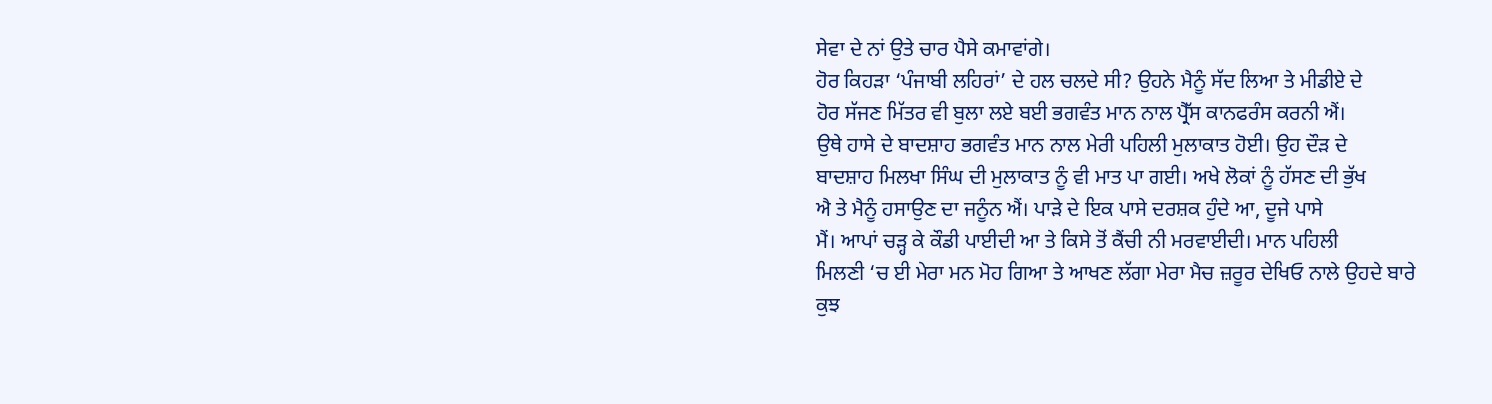ਸੇਵਾ ਦੇ ਨਾਂ ਉਤੇ ਚਾਰ ਪੈਸੇ ਕਮਾਵਾਂਗੇ।
ਹੋਰ ਕਿਹੜਾ ‘ਪੰਜਾਬੀ ਲਹਿਰਾਂ’ ਦੇ ਹਲ ਚਲਦੇ ਸੀ? ਉਹਨੇ ਮੈਨੂੰ ਸੱਦ ਲਿਆ ਤੇ ਮੀਡੀਏ ਦੇ
ਹੋਰ ਸੱਜਣ ਮਿੱਤਰ ਵੀ ਬੁਲਾ ਲਏ ਬਈ ਭਗਵੰਤ ਮਾਨ ਨਾਲ ਪ੍ਰੈੱਸ ਕਾਨਫਰੰਸ ਕਰਨੀ ਐਂ।
ਉਥੇ ਹਾਸੇ ਦੇ ਬਾਦਸ਼ਾਹ ਭਗਵੰਤ ਮਾਨ ਨਾਲ ਮੇਰੀ ਪਹਿਲੀ ਮੁਲਾਕਾਤ ਹੋਈ। ਉਹ ਦੌੜ ਦੇ
ਬਾਦਸ਼ਾਹ ਮਿਲਖਾ ਸਿੰਘ ਦੀ ਮੁਲਾਕਾਤ ਨੂੰ ਵੀ ਮਾਤ ਪਾ ਗਈ। ਅਖੇ ਲੋਕਾਂ ਨੂੰ ਹੱਸਣ ਦੀ ਭੁੱਖ
ਐ ਤੇ ਮੈਨੂੰ ਹਸਾਉਣ ਦਾ ਜਨੂੰਨ ਐਂ। ਪਾੜੇ ਦੇ ਇਕ ਪਾਸੇ ਦਰਸ਼ਕ ਹੁੰਦੇ ਆ, ਦੂਜੇ ਪਾਸੇ
ਮੈਂ। ਆਪਾਂ ਚੜ੍ਹ ਕੇ ਕੌਡੀ ਪਾਈਦੀ ਆ ਤੇ ਕਿਸੇ ਤੋਂ ਕੈਂਚੀ ਨੀ ਮਰਵਾਈਦੀ। ਮਾਨ ਪਹਿਲੀ
ਮਿਲਣੀ ‘ਚ ਈ ਮੇਰਾ ਮਨ ਮੋਹ ਗਿਆ ਤੇ ਆਖਣ ਲੱਗਾ ਮੇਰਾ ਮੈਚ ਜ਼ਰੂਰ ਦੇਖਿਓ ਨਾਲੇ ਉਹਦੇ ਬਾਰੇ
ਕੁਝ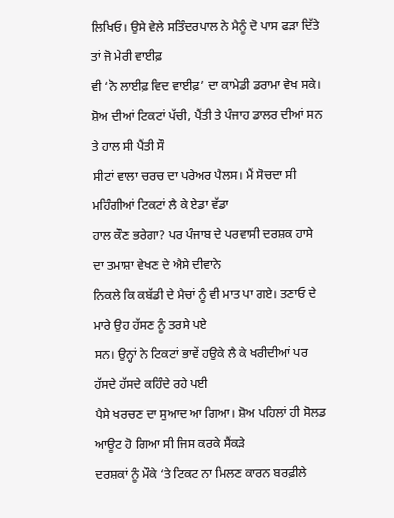ਲਿਖਿਓ। ਉਸੇ ਵੇਲੇ ਸਤਿੰਦਰਪਾਲ ਨੇ ਮੈਨੂੰ ਦੋ ਪਾਸ ਫੜਾ ਦਿੱਤੇ ਤਾਂ ਜੋ ਮੇਰੀ ਵਾਈਫ਼
ਵੀ ‘ਨੋ ਲਾਈਫ਼ ਵਿਦ ਵਾਈਫ਼’ ਦਾ ਕਾਮੇਡੀ ਡਰਾਮਾ ਵੇਖ ਸਕੇ।
ਸ਼ੋਅ ਦੀਆਂ ਟਿਕਟਾਂ ਪੱਚੀ, ਪੈਂਤੀ ਤੇ ਪੰਜਾਹ ਡਾਲਰ ਦੀਆਂ ਸਨ ਤੇ ਹਾਲ ਸੀ ਪੈਂਤੀ ਸੌ
ਸੀਟਾਂ ਵਾਲਾ ਚਰਚ ਦਾ ਪਰੇਅਰ ਪੈਲਸ। ਮੈਂ ਸੋਚਦਾ ਸੀ ਮਹਿੰਗੀਆਂ ਟਿਕਟਾਂ ਲੈ ਕੇ ਏਡਾ ਵੱਡਾ
ਹਾਲ ਕੌਣ ਭਰੇਗਾ? ਪਰ ਪੰਜਾਬ ਦੇ ਪਰਵਾਸੀ ਦਰਸ਼ਕ ਹਾਸੇ ਦਾ ਤਮਾਸ਼ਾ ਵੇਖਣ ਦੇ ਐਸੇ ਦੀਵਾਨੇ
ਨਿਕਲੇ ਕਿ ਕਬੱਡੀ ਦੇ ਮੈਚਾਂ ਨੂੰ ਵੀ ਮਾਤ ਪਾ ਗਏ। ਤਣਾਓ ਦੇ ਮਾਰੇ ਉਹ ਹੱਸਣ ਨੂੰ ਤਰਸੇ ਪਏ
ਸਨ। ਉਨ੍ਹਾਂ ਨੇ ਟਿਕਟਾਂ ਭਾਵੇਂ ਹਉਕੇ ਲੈ ਕੇ ਖਰੀਦੀਆਂ ਪਰ ਹੱਸਦੇ ਹੱਸਦੇ ਕਹਿੰਦੇ ਰਹੇ ਪਈ
ਪੈਸੇ ਖਰਚਣ ਦਾ ਸੁਆਦ ਆ ਗਿਆ। ਸ਼ੋਅ ਪਹਿਲਾਂ ਹੀ ਸੋਲਡ ਆਊਟ ਹੋ ਗਿਆ ਸੀ ਜਿਸ ਕਰਕੇ ਸੈਂਕੜੇ
ਦਰਸ਼ਕਾਂ ਨੂੰ ਮੌਕੇ ‘ਤੇ ਟਿਕਟ ਨਾ ਮਿਲਣ ਕਾਰਨ ਬਰਫ਼ੀਲੇ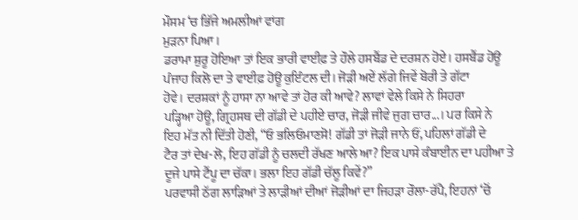ਮੌਸਮ ‘ਚ ਭਿੱਜੇ ਅਮਲੀਆਂ ਵਾਂਗ
ਮੁੜਨਾ ਪਿਆ।
ਡਰਾਮਾ ਸ਼ੁਰੂ ਹੋਇਆ ਤਾਂ ਇਕ ਭਾਰੀ ਵਾਈਫ਼ ਤੇ ਹੌਲੇ ਹਸਬੈਂਡ ਦੇ ਦਰਸ਼ਨ ਹੋਏ। ਹਸਬੈਂਡ ਹੋਊ
ਪੰਜਾਹ ਕਿਲੋ ਦਾ ਤੇ ਵਾਈਫ਼ ਹੋਊ ਕੁਇੰਟਲ ਦੀ। ਜੋੜੀ ਅਏਂ ਲੱਗੇ ਜਿਵੇਂ ਬੋਰੀ ਤੇ ਗੱਟਾ
ਹੋਵੇ। ਦਰਸ਼ਕਾਂ ਨੂੰ ਹਾਸਾ ਨਾ ਆਵੇ ਤਾਂ ਹੋਰ ਕੀ ਆਵੇ? ਲਾਵਾਂ ਵੇਲੇ ਕਿਸੇ ਨੇ ਸਿਹਰਾ
ਪੜ੍ਹਿਆ ਹੋਊ, ਗ੍ਰਿਹਸਥ ਦੀ ਗੱਡੀ ਦੇ ਪਹੀਏ ਚਾਰ, ਜੋੜੀ ਜੀਵੇ ਜੁਗ ਚਾਰ...। ਪਰ ਕਿਸੇ ਨੇ
ਇਹ ਮੱਤ ਨੀ ਦਿੱਤੀ ਹੋਣੀ, “ਓ ਭਲਿਓਮਾਣਸੋ! ਗੱਡੀ ਤਾਂ ਜੋੜੀ ਜਾਨੇ ਓਂ, ਪਹਿਲਾਂ ਗੱਡੀ ਦੇ
ਟੈਰ ਤਾਂ ਦੇਖ-ਲੋ, ਇਹ ਗੱਡੀ ਨੂੰ ਚਲਦੀ ਰੱਖਣ ਆਲੇ ਆ? ਇਕ ਪਾਸੇ ਕੰਬਾਈਨ ਦਾ ਪਹੀਆ ਤੇ
ਦੂਜੇ ਪਾਸੇ ਟੈਂਪੂ ਦਾ ਚੱਕਾ। ਭਲਾ ਇਹ ਗੱਡੀ ਚੱਲੂ ਕਿਵੇਂ?”
ਪਰਵਾਸੀ ਠੱਗ ਲਾੜਿਆਂ ਤੇ ਲਾੜੀਆਂ ਦੀਆਂ ਜੋੜੀਆਂ ਦਾ ਜਿਹੜਾ ਰੌਲਾ-ਰੱਪੈ, ਇਹਨਾਂ ‘ਚੋਂ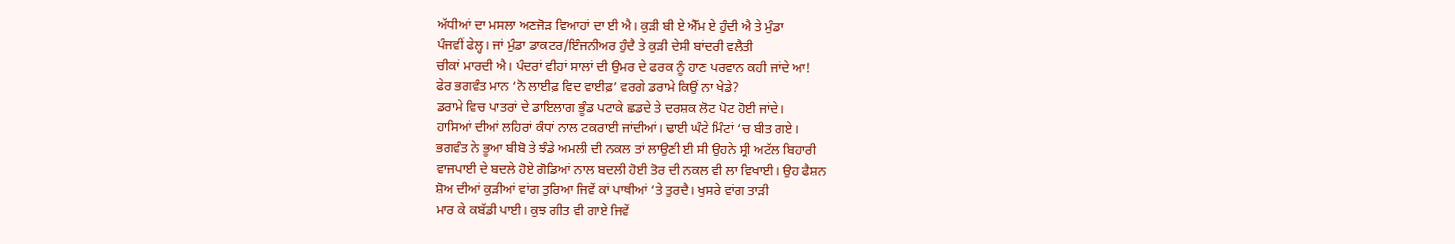ਅੱਧੀਆਂ ਦਾ ਮਸਲਾ ਅਣਜੋੜ ਵਿਆਹਾਂ ਦਾ ਈ ਐ। ਕੁੜੀ ਬੀ ਏ ਐੱਮ ਏ ਹੁੰਦੀ ਐ ਤੇ ਮੁੰਡਾ
ਪੰਜਵੀਂ ਫੇਲ੍ਹ। ਜਾਂ ਮੁੰਡਾ ਡਾਕਟਰ/ਇੰਜਨੀਅਰ ਹੁੰਦੈ ਤੇ ਕੁੜੀ ਦੇਸੀ ਬਾਂਦਰੀ ਵਲੈਤੀ
ਚੀਕਾਂ ਮਾਰਦੀ ਐ। ਪੰਦਰਾਂ ਵੀਹਾਂ ਸਾਲਾਂ ਦੀ ਉਮਰ ਦੇ ਫਰਕ ਨੂੰ ਹਾਣ ਪਰਵਾਨ ਕਹੀ ਜਾਂਦੇ ਆ!
ਫੇਰ ਭਗਵੰਤ ਮਾਨ ‘ਨੋ ਲਾਈਫ਼ ਵਿਦ ਵਾਈਫ਼’ ਵਰਗੇ ਡਰਾਮੇ ਕਿਉਂ ਨਾ ਖੇਡੇ?
ਡਰਾਮੇ ਵਿਚ ਪਾਤਰਾਂ ਦੇ ਡਾਇਲਾਗ ਭੂੰਡ ਪਟਾਕੇ ਛਡਦੇ ਤੇ ਦਰਸ਼ਕ ਲੋਟ ਪੋਟ ਹੋਈ ਜਾਂਦੇ।
ਹਾਸਿਆਂ ਦੀਆਂ ਲਹਿਰਾਂ ਕੰਧਾਂ ਨਾਲ ਟਕਰਾਈ ਜਾਂਦੀਆਂ। ਢਾਈ ਘੰਟੇ ਮਿੰਟਾਂ ‘ਚ ਬੀਤ ਗਏ।
ਭਗਵੰਤ ਨੇ ਭੂਆ ਬੀਬੋ ਤੇ ਝੰਡੇ ਅਮਲੀ ਦੀ ਨਕਲ ਤਾਂ ਲਾਉਣੀ ਈ ਸੀ ਉਹਨੇ ਸ੍ਰੀ ਅਟੱਲ ਬਿਹਾਰੀ
ਵਾਜਪਾਈ ਦੇ ਬਦਲੇ ਹੋਏ ਗੋਡਿਆਂ ਨਾਲ ਬਦਲੀ ਹੋਈ ਤੋਰ ਦੀ ਨਕਲ ਵੀ ਲਾ ਵਿਖਾਈ। ਉਹ ਫੈਸ਼ਨ
ਸ਼ੋਅ ਦੀਆਂ ਕੁੜੀਆਂ ਵਾਂਗ ਤੁਰਿਆ ਜਿਵੇਂ ਕਾਂ ਪਾਥੀਆਂ ‘ਤੇ ਤੁਰਦੈ। ਖੁਸਰੇ ਵਾਂਗ ਤਾੜੀ
ਮਾਰ ਕੇ ਕਬੱਡੀ ਪਾਈ। ਕੁਝ ਗੀਤ ਵੀ ਗਾਏ ਜਿਵੇਂ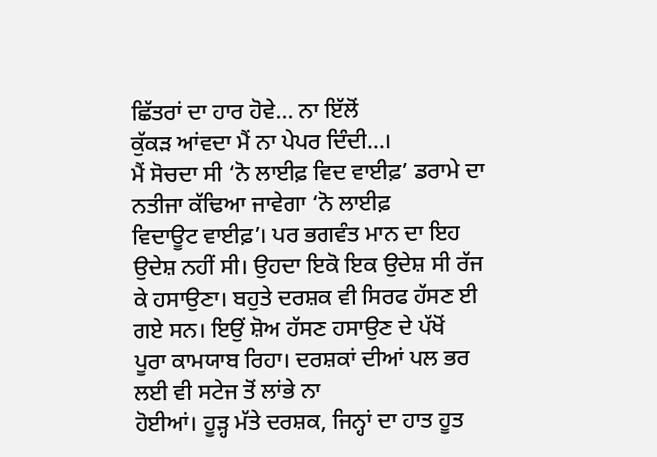ਛਿੱਤਰਾਂ ਦਾ ਹਾਰ ਹੋਵੇ... ਨਾ ਇੱਲੋਂ
ਕੁੱਕੜ ਆਂਵਦਾ ਮੈਂ ਨਾ ਪੇਪਰ ਦਿੰਦੀ...।
ਮੈਂ ਸੋਚਦਾ ਸੀ ‘ਨੋ ਲਾਈਫ਼ ਵਿਦ ਵਾਈਫ਼’ ਡਰਾਮੇ ਦਾ ਨਤੀਜਾ ਕੱਢਿਆ ਜਾਵੇਗਾ ‘ਨੋ ਲਾਈਫ਼
ਵਿਦਾਊਟ ਵਾਈਫ਼’। ਪਰ ਭਗਵੰਤ ਮਾਨ ਦਾ ਇਹ ਉਦੇਸ਼ ਨਹੀਂ ਸੀ। ਉਹਦਾ ਇਕੋ ਇਕ ਉਦੇਸ਼ ਸੀ ਰੱਜ
ਕੇ ਹਸਾਉਣਾ। ਬਹੁਤੇ ਦਰਸ਼ਕ ਵੀ ਸਿਰਫ ਹੱਸਣ ਈ ਗਏ ਸਨ। ਇਉਂ ਸ਼ੋਅ ਹੱਸਣ ਹਸਾਉਣ ਦੇ ਪੱਖੋਂ
ਪੂਰਾ ਕਾਮਯਾਬ ਰਿਹਾ। ਦਰਸ਼ਕਾਂ ਦੀਆਂ ਪਲ ਭਰ ਲਈ ਵੀ ਸਟੇਜ ਤੋਂ ਲਾਂਭੇ ਨਾ
ਹੋਈਆਂ। ਹੂੜ੍ਹ ਮੱਤੇ ਦਰਸ਼ਕ, ਜਿਨ੍ਹਾਂ ਦਾ ਹਾਤ ਹੂਤ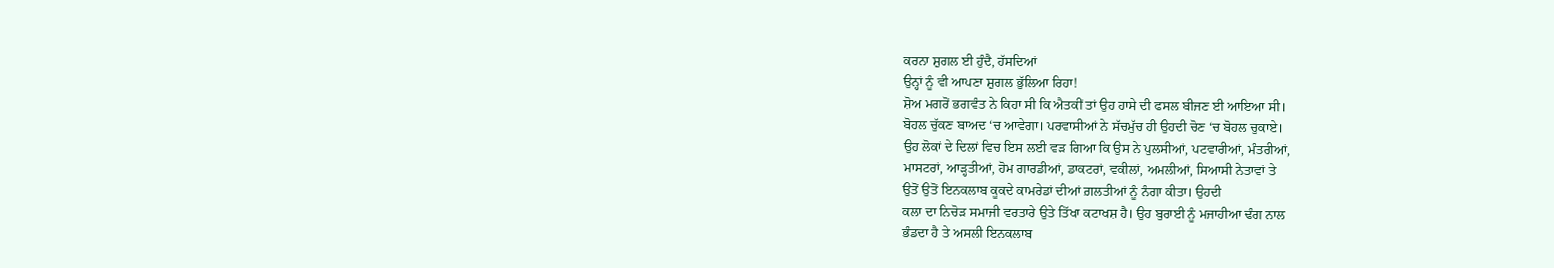ਕਰਨਾ ਸ਼ੁਗਲ ਈ ਹੁੰਦੈ, ਹੱਸਦਿਆਂ
ਉਨ੍ਹਾਂ ਨੂੰ ਵੀ ਆਪਣਾ ਸ਼ੁਗਲ ਭੁੱਲਿਆ ਰਿਹਾ!
ਸ਼ੋਅ ਮਗਰੋਂ ਭਗਵੰਤ ਨੇ ਕਿਹਾ ਸੀ ਕਿ ਐਤਕੀਂ ਤਾਂ ਉਹ ਹਾਸੇ ਦੀ ਫਸਲ ਬੀਜਣ ਈ ਆਇਆ ਸੀ।
ਬੋਹਲ ਚੁੱਕਣ ਬਾਅਦ ‘ਚ ਆਵੇਗਾ। ਪਰਵਾਸੀਆਂ ਨੇ ਸੱਚਮੁੱਚ ਹੀ ਉਹਦੀ ਚੋਣ ‘ਚ ਬੋਹਲ ਚੁਕਾਏ।
ਉਹ ਲੋਕਾਂ ਦੇ ਦਿਲਾਂ ਵਿਚ ਇਸ ਲਈ ਵੜ ਗਿਆ ਕਿ ਉਸ ਨੇ ਪੁਲਸੀਆਂ, ਪਟਵਾਰੀਆਂ, ਮੰਤਰੀਆਂ,
ਮਾਸਟਰਾਂ, ਆੜ੍ਹਤੀਆਂ, ਹੋਮ ਗਾਰਡੀਆਂ, ਡਾਕਟਰਾਂ, ਵਕੀਲਾਂ, ਅਮਲੀਆਂ, ਸਿਆਸੀ ਨੇਤਾਵਾਂ ਤੇ
ਉਤੋਂ ਉਤੋਂ ਇਨਕਲਾਬ ਕੂਕਦੇ ਕਾਮਰੇਡਾਂ ਦੀਆਂ ਗ਼ਲਤੀਆਂ ਨੂੰ ਨੰਗਾ ਕੀਤਾ। ਉਹਦੀ
ਕਲਾ ਦਾ ਨਿਚੋੜ ਸਮਾਜੀ ਵਰਤਾਰੇ ਉਤੇ ਤਿੱਖਾ ਕਟਾਖਸ਼ ਹੈ। ਉਹ ਬੁਰਾਈ ਨੂੰ ਮਜਾਹੀਆ ਢੰਗ ਨਾਲ
ਭੰਡਦਾ ਹੈ ਤੇ ਅਸਲੀ ਇਨਕਲਾਬ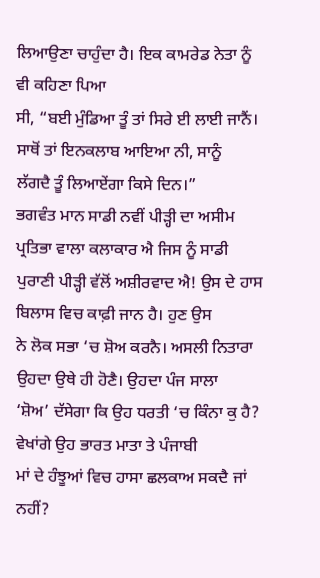ਲਿਆਉਣਾ ਚਾਹੁੰਦਾ ਹੈ। ਇਕ ਕਾਮਰੇਡ ਨੇਤਾ ਨੂੰ ਵੀ ਕਹਿਣਾ ਪਿਆ
ਸੀ, “ਬਈ ਮੁੰਡਿਆ ਤੂੰ ਤਾਂ ਸਿਰੇ ਈ ਲਾਈ ਜਾਨੈਂ। ਸਾਥੋਂ ਤਾਂ ਇਨਕਲਾਬ ਆਇਆ ਨੀ, ਸਾਨੂੰ
ਲੱਗਦੈ ਤੂੰ ਲਿਆਏਂਗਾ ਕਿਸੇ ਦਿਨ।”
ਭਗਵੰਤ ਮਾਨ ਸਾਡੀ ਨਵੀਂ ਪੀੜ੍ਹੀ ਦਾ ਅਸੀਮ ਪ੍ਰਤਿਭਾ ਵਾਲਾ ਕਲਾਕਾਰ ਐ ਜਿਸ ਨੂੰ ਸਾਡੀ
ਪੁਰਾਣੀ ਪੀੜ੍ਹੀ ਵੱਲੋਂ ਅਸ਼ੀਰਵਾਦ ਐ! ਉਸ ਦੇ ਹਾਸ ਬਿਲਾਸ ਵਿਚ ਕਾਫ਼ੀ ਜਾਨ ਹੈ। ਹੁਣ ਉਸ
ਨੇ ਲੋਕ ਸਭਾ ‘ਚ ਸ਼ੋਅ ਕਰਨੈ। ਅਸਲੀ ਨਿਤਾਰਾ ਉਹਦਾ ਉਥੇ ਹੀ ਹੋਣੈ। ਉਹਦਾ ਪੰਜ ਸਾਲਾ
‘ਸ਼ੋਅ’ ਦੱਸੇਗਾ ਕਿ ਉਹ ਧਰਤੀ ‘ਚ ਕਿੰਨਾ ਕੁ ਹੈ? ਵੇਖਾਂਗੇ ਉਹ ਭਾਰਤ ਮਾਤਾ ਤੇ ਪੰਜਾਬੀ
ਮਾਂ ਦੇ ਹੰਝੂਆਂ ਵਿਚ ਹਾਸਾ ਛਲਕਾਅ ਸਕਦੈ ਜਾਂ ਨਹੀਂ?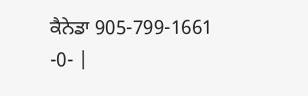ਕੈਨੇਡਾ 905-799-1661
-0- |